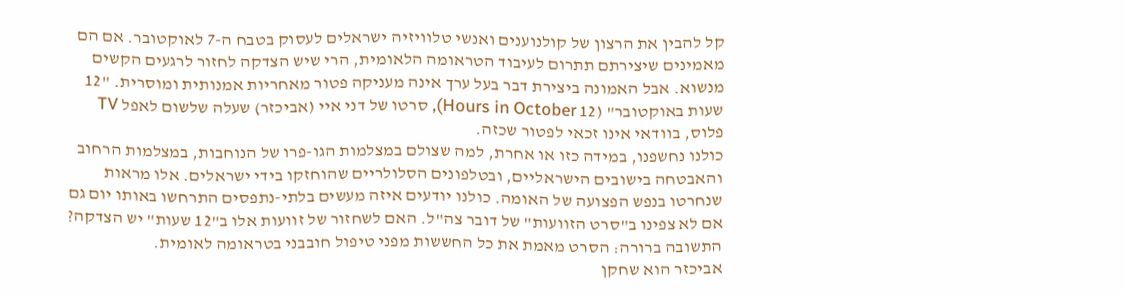קל להבין את הרצון של קולנוענים ואנשי טלוויזיה ישראלים לעסוק בטבח ה-7 לאוקטובר. אם הם מאמינים שיצירתם תתרום לעיבוד הטראומה הלאומית, הרי שיש הצדקה לחזור לרגעים הקשים מנשוא. אבל האמונה ביצירת דבר בעל ערך אינה מעניקה פטור מאחריות אמנותית ומוסרית. "12 שעות באוקטובר" (12 Hours in October), סרטו של דני איי (אביכזר) שעלה שלשום לאפל TV פלוס, בוודאי אינו זכאי לפטור שכזה.
כולנו נחשפנו, במידה כזו או אחרת, למה שצולם במצלמות הגו-פרו של הנוחבות, במצלמות הרחוב והאבטחה בישובים הישראליים, ובטלפונים הסלולריים שהוחזקו בידי ישראלים. אלו מראות שנחרטו בנפש הפצועה של האומה. כולנו יודעים איזה מעשים בלתי-נתפסים התרחשו באותו יום גם אם לא צפינו ב"סרט הזוועות" של דובר צה"ל. האם לשחזור של זוועות אלו ב"12 שעות" יש הצדקה? התשובה ברורה: הסרט מאמת את כל החששות מפני טיפול חובבני בטראומה לאומית.
אביכזר הוא שחקן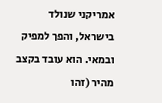אמריקני שנולד בישראל, והפך למפיק ובמאי. הוא עובד בקצב מהיר (זהו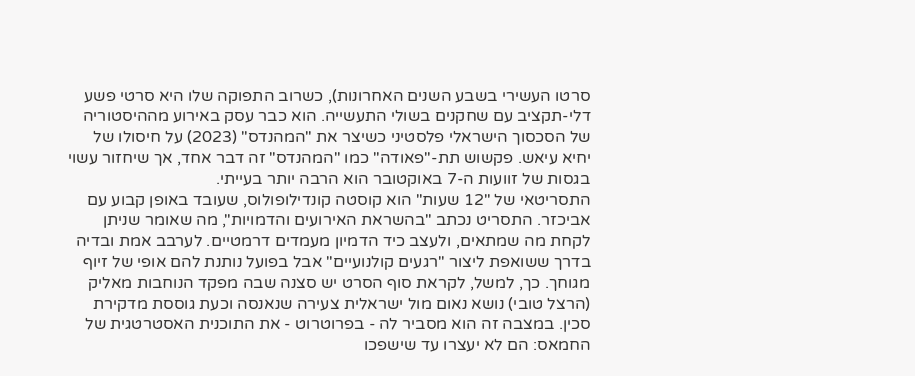סרטו העשירי בשבע השנים האחרונות), כשרוב התפוקה שלו היא סרטי פשע דלי-תקציב עם שחקנים בשולי התעשייה. הוא כבר עסק באירוע מההיסטוריה של הסכסוך הישראלי פלסטיני כשיצר את "המהנדס" (2023) על חיסולו של יחיא עיאש. פקשוש תת-"פאודה" כמו "המהנדס" זה דבר אחד, אך שיחזור עשוי בגסות של זוועות ה-7 באוקטובר הוא הרבה יותר בעייתי.
התסריטאי של "12 שעות" הוא קוסטה קונדילופולוס, שעובד באופן קבוע עם אביכזר. התסריט נכתב "בהשראת האירועים והדמויות", מה שאומר שניתן לקחת מה שמתאים, ולעצב כיד הדמיון מעמדים דרמטיים. לערבב אמת ובדיה בדרך ששואפת ליצור "רגעים קולנועיים" אבל בפועל נותנת להם אופי של זיוף מגוחך. כך, למשל, לקראת סוף הסרט יש סצנה שבה מפקד הנוחבות מאליק (הרצל טובי) נושא נאום מול ישראלית צעירה שנאנסה וכעת גוססת מדקירת סכין. במצבה זה הוא מסביר לה - בפרוטרוט - את התוכנית האסטרטגית של החמאס: הם לא יעצרו עד שישפכו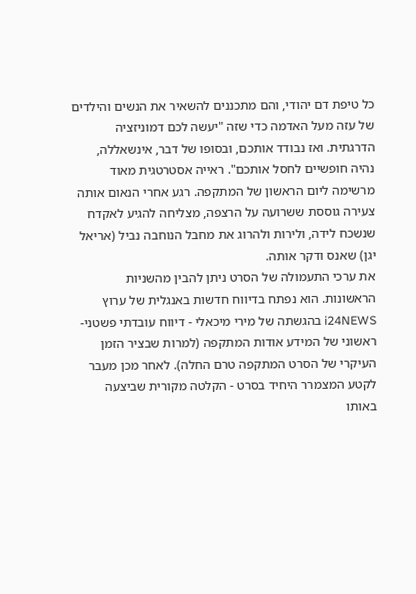כל טיפת דם יהודי, והם מתכננים להשאיר את הנשים והילדים של עזה מעל האדמה כדי שזה "יעשה לכם דמוניזציה הדרגתית. ואז נבודד אותכם, ובסופו של דבר, אינשאללה, נהיה חופשיים לחסל אותכם". ראייה אסטרטגית מאוד מרשימה ליום הראשון של המתקפה. רגע אחרי הנאום אותה צעירה גוססת ששרועה על הרצפה, מצליחה להגיע לאקדח שנשכח לידה, ולירות ולהרוג את מחבל הנוחבה נביל (אריאל יגן) שאנס ודקר אותה.
את ערכי התעמולה של הסרט ניתן להבין מהשניות הראשונות. הוא נפתח בדיווח חדשות באנגלית של ערוץ i24NEWS בהגשתה של מירי מיכאלי - דיווח עובדתי פשטני-ראשוני של המידע אודות המתקפה (למרות שבציר הזמן העיקרי של הסרט המתקפה טרם החלה). לאחר מכן מעבר לקטע המצמרר היחיד בסרט - הקלטה מקורית שביצעה באותו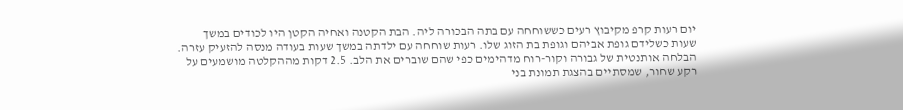יום רעות קרפ מקיבוץ רעים כששוחחה עם בתה הבכורה ליה. הבת הקטנה ואחיה הקטן היו לכודים במשך שעות כשלידם גופת אביהם וגופת בת הזוג שלו. רעות שוחחה עם ילדתה במשך שעות בעודה מנסה להזעיק עזרה. הבלחה אותנטית של גבורה וקור-רוח מדהימים כפי שהם שוברים את הלב. 2.5 דקות מההקלטה מושמעים על רקע שחור, שמסתיים בהצגת תמונת בני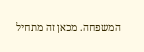המשפחה. מכאן זה מתחיל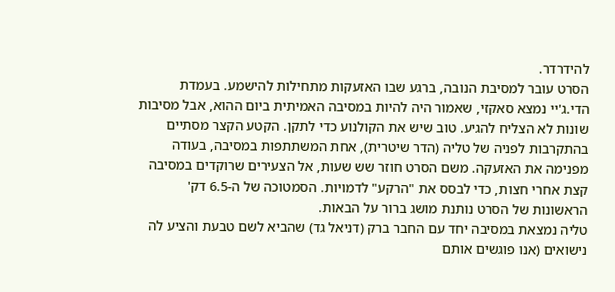להידרדר.
הסרט עובר למסיבת הנובה, ברגע שבו האזעקות מתחילות להישמע. בעמדת הדי.ג'יי נמצא סאקזי, שאמור היה להיות במסיבה האמיתית ביום ההוא, אבל מסיבות שונות לא הצליח להגיע. טוב שיש את הקולנוע כדי לתקן. הקטע הקצר מסתיים בהתקרבות לפניה של טליה (הדר שיטרית), אחת המשתתפות במסיבה, בעודה מפנימה את האזעקה. משם הסרט חוזר שש שעות, אל הצעירים שרוקדים במסיבה קצת אחרי חצות, כדי לבסס את "הרקע" לדמויות. הסמטוכה של ה-6.5 דק' הראשונות של הסרט נותנת מושג ברור על הבאות.
טליה נמצאת במסיבה יחד עם החבר ברק (דניאל גד) שהביא לשם טבעת והציע לה נישואים (אנו פוגשים אותם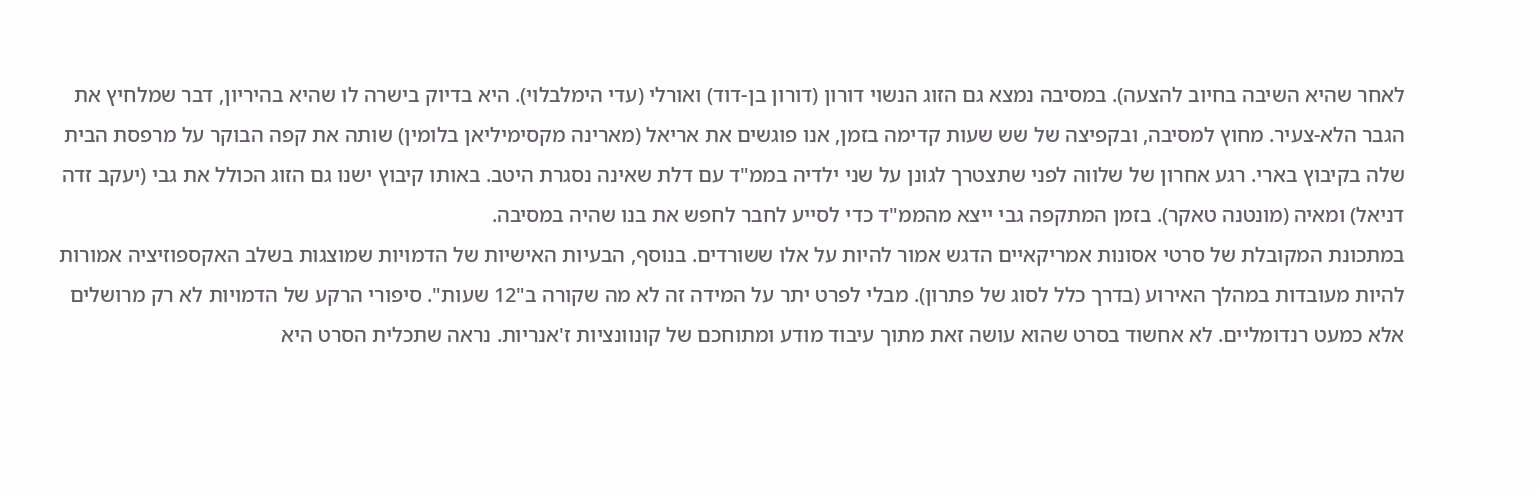לאחר שהיא השיבה בחיוב להצעה). במסיבה נמצא גם הזוג הנשוי דורון (דורון בן-דוד) ואורלי (עדי הימלבלוי). היא בדיוק בישרה לו שהיא בהיריון, דבר שמלחיץ את הגבר הלא-צעיר. מחוץ למסיבה, ובקפיצה של שש שעות קדימה בזמן, אנו פוגשים את אריאל (מארינה מקסימיליאן בלומין) שותה את קפה הבוקר על מרפסת הבית שלה בקיבוץ בארי. רגע אחרון של שלווה לפני שתצטרך לגונן על שני ילדיה בממ"ד עם דלת שאינה נסגרת היטב. באותו קיבוץ ישנו גם הזוג הכולל את גבי (יעקב זדה דניאל) ומאיה (מונטנה טאקר). בזמן המתקפה גבי ייצא מהממ"ד כדי לסייע לחבר לחפש את בנו שהיה במסיבה.
במתכונת המקובלת של סרטי אסונות אמריקאיים הדגש אמור להיות על אלו ששורדים. בנוסף, הבעיות האישיות של הדמויות שמוצגות בשלב האקספוזיציה אמורות להיות מעובדות במהלך האירוע (בדרך כלל לסוג של פתרון). מבלי לפרט יתר על המידה זה לא מה שקורה ב"12 שעות". סיפורי הרקע של הדמויות לא רק מרושלים אלא כמעט רנדומליים. לא אחשוד בסרט שהוא עושה זאת מתוך עיבוד מודע ומתוחכם של קונוונציות ז'אנריות. נראה שתכלית הסרט היא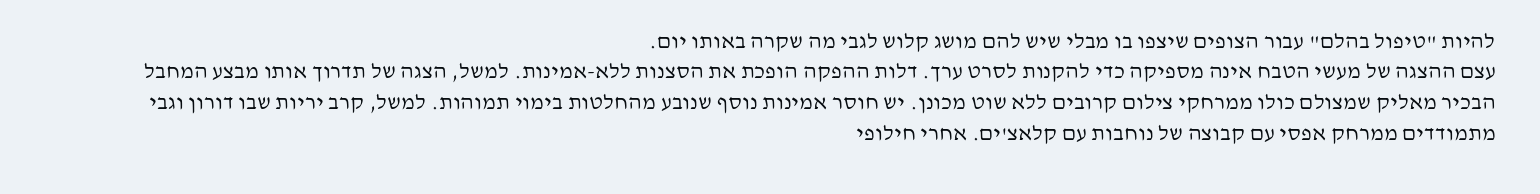להיות "טיפול בהלם" עבור הצופים שיצפו בו מבלי שיש להם מושג קלוש לגבי מה שקרה באותו יום.
עצם ההצגה של מעשי הטבח אינה מספיקה כדי להקנות לסרט ערך. דלות ההפקה הופכת את הסצנות ללא-אמינות. למשל, הצגה של תדרוך אותו מבצע המחבל הבכיר מאליק שמצולם כולו ממרחקי צילום קרובים ללא שוט מכונן. יש חוסר אמינות נוסף שנובע מהחלטות בימוי תמוהות. למשל, קרב יריות שבו דורון וגבי מתמודדים ממרחק אפסי עם קבוצה של נוחבות עם קלאצ'ים. אחרי חילופי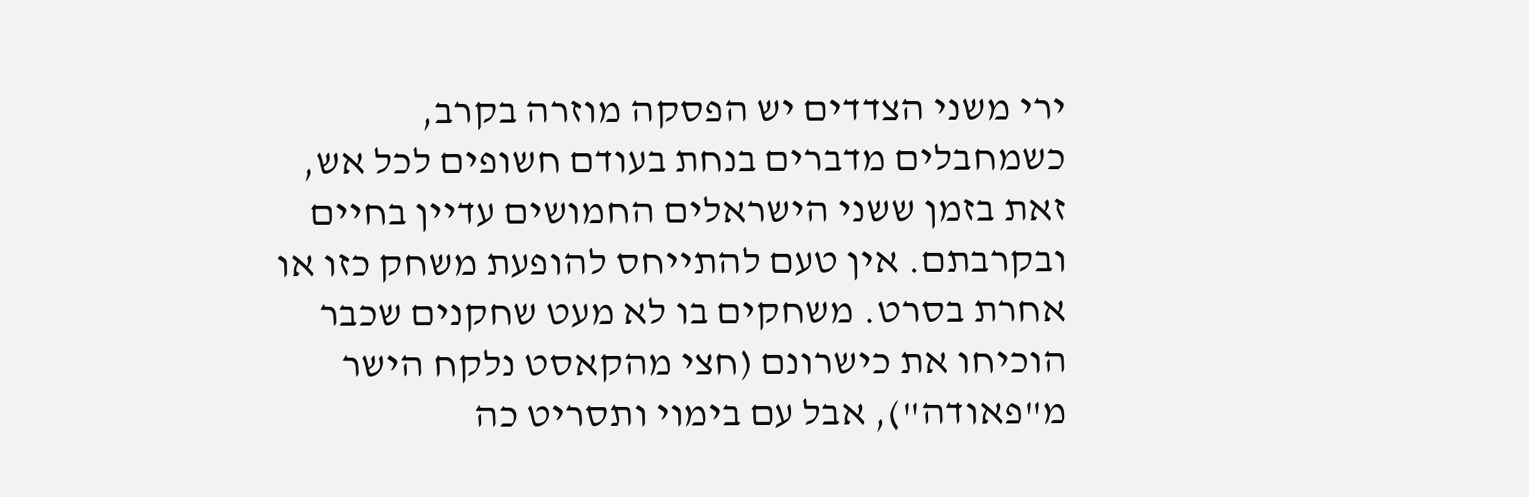ירי משני הצדדים יש הפסקה מוזרה בקרב, כשמחבלים מדברים בנחת בעודם חשופים לכל אש, זאת בזמן ששני הישראלים החמושים עדיין בחיים ובקרבתם. אין טעם להתייחס להופעת משחק כזו או אחרת בסרט. משחקים בו לא מעט שחקנים שכבר הוכיחו את כישרונם (חצי מהקאסט נלקח הישר מ"פאודה"), אבל עם בימוי ותסריט כה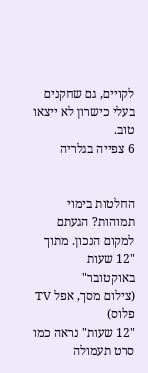לקויים, גם שחקנים בעלי כישרון לא ייצאו טוב.
6 צפייה בגלריה


החלטות בימוי תמוהות? הגעתם למקום הנכון. מתוך "12 שעות באוקטובר"
(צילום מסך, אפל TV פלוס)
"12 שעות" נראה כמו סרט תעמולה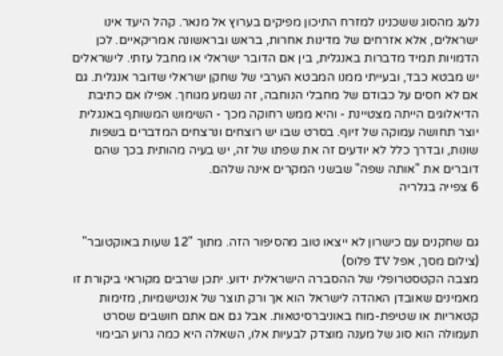נלעג מהסוג ששכנינו למזרח התיכון מפיקים בערוץ אל מנאר. קהל היעד אינו ישראלים, אלא אזרחים של מדינות אחרות, בראש ובראשונה אמריקאיים. לכן הדמויות תמיד מדברות באנגלית, בין אם הדובר ישראלי או מחבל עזתי. לישראלים יש מבטא כבד, ובעייתי ממנו המבטא הערבי של שחקן ישראלי שדובר אנגלית. גם אם לא חסים על כבודם של מחבלי הנוחבה, זה נשמע מגוחך. אפילו אם כתיבת הדיאלוגים הייתה מצטיינת - והיא ממש רחוקה מכך - השימוש המשותף באנגלית יוצר תחושה עמוקה של זיוף. בסרט שבו יש רוצחים ונרצחים המדברים בשפות שונות, ובדרך כלל לא יודעים זה את שפתו של זה, יש בעיה מהותית בכך שהם דוברים את "אותה שפה" שבשני המקרים אינה שלהם.
6 צפייה בגלריה


גם שחקנים עם כישרון לא ייצאו טוב מהסיפור הזה. מתוך "12 שעות באוקטובר"
(צילום מסך, אפל TV פלוס)
מצבה הקטסטרופלי של ההסברה הישראלית ידוע. יתכן שרבים מקוראי ביקורת זו מאמינים שאובדן האהדה לישראל הוא אך ורק תוצר של אנטישמיות, מזימות קטאריות או שטיפת-מוח באוניברסיטאות. אבל גם אם אתם חושבים שסרט תעמולה הוא סוג של מענה מוצדק לבעיות אלו, השאלה היא כמה גרוע הבימוי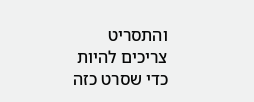והתסריט צריכים להיות כדי שסרט כזה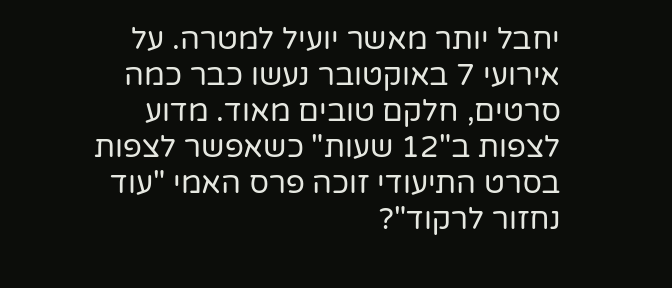יחבל יותר מאשר יועיל למטרה. על אירועי 7 באוקטובר נעשו כבר כמה סרטים, חלקם טובים מאוד. מדוע לצפות ב"12 שעות" כשאפשר לצפות בסרט התיעודי זוכה פרס האמי "עוד נחזור לרקוד"?